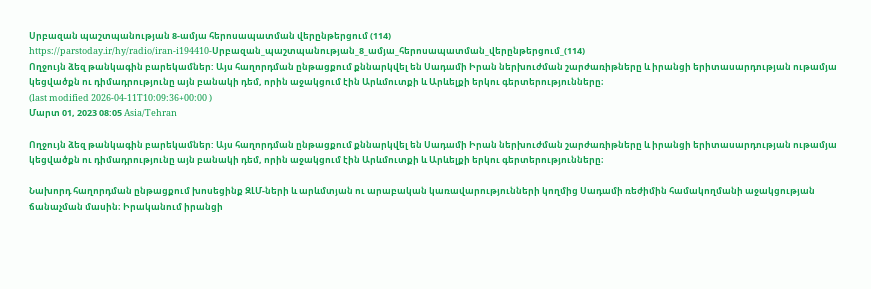Սրբազան պաշտպանության 8-ամյա հերոսապատման վերընթերցում (114)
https://parstoday.ir/hy/radio/iran-i194410-Սրբազան_պաշտպանության_8_ամյա_հերոսապատման_վերընթերցում_(114)
Ողջույն ձեզ թանկագին բարեկամներ: Այս հաղորդման ընթացքում քննարկվել են Սադամի Իրան ներխուժման շարժառիթները և իրանցի երիտասարդության ութամյա կեցվածքն ու դիմադրությունը այն բանակի դեմ, որին աջակցում էին Արևմուտքի և Արևելքի երկու գերտերությունները։
(last modified 2026-04-11T10:09:36+00:00 )
Մարտ 01, 2023 08:05 Asia/Tehran

Ողջույն ձեզ թանկագին բարեկամներ: Այս հաղորդման ընթացքում քննարկվել են Սադամի Իրան ներխուժման շարժառիթները և իրանցի երիտասարդության ութամյա կեցվածքն ու դիմադրությունը այն բանակի դեմ, որին աջակցում էին Արևմուտքի և Արևելքի երկու գերտերությունները։

Նախորդ հաղորդման ընթացքում խոսեցինք ԶԼՄ-ների և արևմտյան ու արաբական կառավարությունների կողմից Սադամի ռեժիմին համակողմանի աջակցության ճանաչման մասին։ Իրականում իրանցի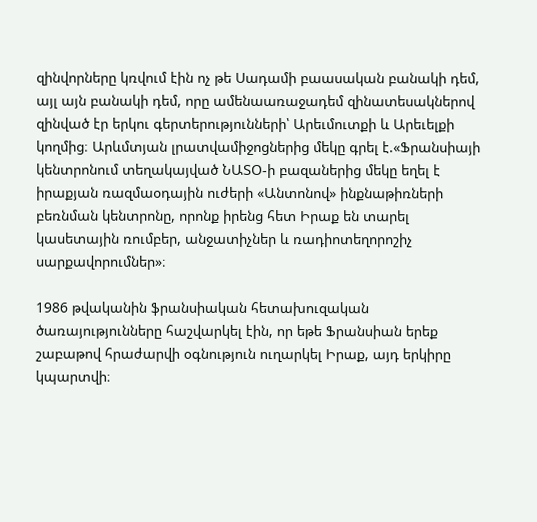զինվորները կռվում էին ոչ թե Սադամի բաասական բանակի դեմ, այլ այն բանակի դեմ, որը ամենաառաջադեմ զինատեսակներով զինված էր երկու գերտերությունների՝ Արեւմուտքի և Արեւելքի կողմից։ Արևմտյան լրատվամիջոցներից մեկը գրել է.«Ֆրանսիայի կենտրոնում տեղակայված ՆԱՏՕ-ի բազաներից մեկը եղել է իրաքյան ռազմաօդային ուժերի «Անտոնով» ինքնաթիռների բեռնման կենտրոնը, որոնք իրենց հետ Իրաք են տարել կասետային ռումբեր, անջատիչներ և ռադիոտեղորոշիչ սարքավորումներ»։

1986 թվականին ֆրանսիական հետախուզական ծառայությունները հաշվարկել էին, որ եթե Ֆրանսիան երեք շաբաթով հրաժարվի օգնություն ուղարկել Իրաք, այդ երկիրը կպարտվի։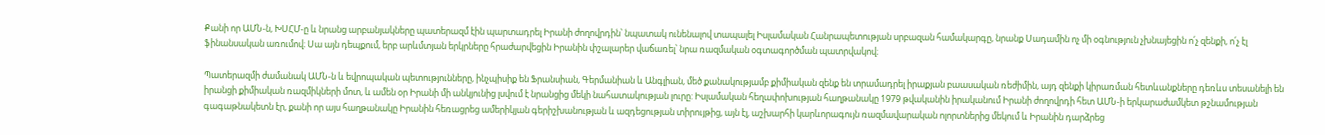Քանի որ ԱՄՆ-ն, ԽՍՀՄ-ը և նրանց արբանյակները պատերազմ էին պարտադրել Իրանի ժողովրդին՝ նպատակ ունենալով տապալել Իսլամական Հանրապետության սրբազան համակարգը, նրանք Սադամին ոչ մի օգնություն չխնայեցին ո՛չ զենքի, ո՛չ էլ ֆինանսական առումով։ Սա այն դեպքում, երբ արևմտյան երկրները հրաժարվեցին Իրանին փշալարեր վաճառել՝ նրա ռազմական օգտագործման պատրվակով։

Պատերազմի ժամանակ ԱՄՆ-ն և եվրոպական պետությունները, ինչպիսիք են Ֆրանսիան, Գերմանիան և Անգլիան, մեծ քանակությամբ քիմիական զենք են տրամադրել իրաքյան բաասական ռեժիմին, այդ զենքի կիրառման հետևանքները դեռևս տեսանելի են իրանցի քիմիական ռազմիկների մոտ, և ամեն օր Իրանի մի անկյունից լսվում է նրանցից մեկի նահատակության լուրը: Իսլամական հեղափոխության հաղթանակը 1979 թվականին իրականում Իրանի ժողովրդի հետ ԱՄՆ-ի երկարաժամկետ թշնամության գագաթնակետն էր, քանի որ այս հաղթանակը Իրանին հեռացրեց ամերիկյան գերիշխանության և ազդեցության տիրույթից, այն էլ, աշխարհի կարևորագույն ռազմավարական ոլորտներից մեկում և Իրանին դարձրեց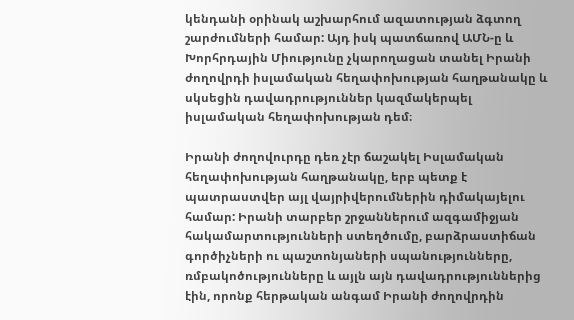կենդանի օրինակ աշխարհում ազատության ձգտող շարժումների համար: Այդ իսկ պատճառով ԱՄՆ-ը և Խորհրդային Միությունը չկարողացան տանել Իրանի ժողովրդի իսլամական հեղափոխության հաղթանակը և սկսեցին դավադրություններ կազմակերպել իսլամական հեղափոխության դեմ։

Իրանի ժողովուրդը դեռ չէր ճաշակել Իսլամական հեղափոխության հաղթանակը, երբ պետք է պատրաստվեր այլ վայրիվերումներին դիմակայելու համար: Իրանի տարբեր շրջաններում ազգամիջյան հակամարտությունների ստեղծումը, բարձրաստիճան գործիչների ու պաշտոնյաների սպանությունները, ռմբակոծությունները և այլն այն դավադրություններից էին, որոնք հերթական անգամ Իրանի ժողովրդին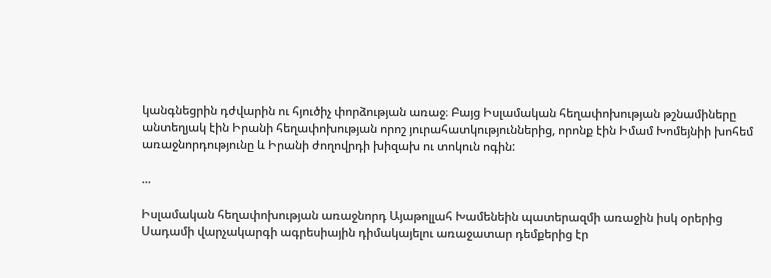կանգնեցրին դժվարին ու հյուծիչ փորձության առաջ։ Բայց Իսլամական հեղափոխության թշնամիները անտեղյակ էին Իրանի հեղափոխության որոշ յուրահատկություններից, որոնք էին Իմամ Խոմեյնիի խոհեմ առաջնորդությունը և Իրանի ժողովրդի խիզախ ու տոկուն ոգին:

...

Իսլամական հեղափոխության առաջնորդ Այաթոլլահ Խամենեին պատերազմի առաջին իսկ օրերից Սադամի վարչակարգի ագրեսիային դիմակայելու առաջատար դեմքերից էր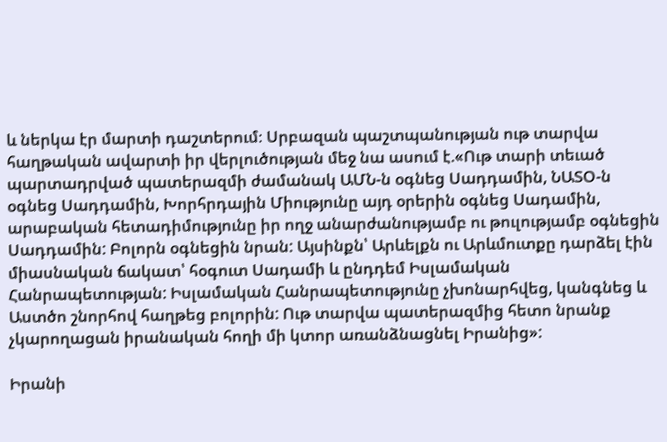և ներկա էր մարտի դաշտերում։ Սրբազան պաշտպանության ութ տարվա հաղթական ավարտի իր վերլուծության մեջ նա ասում է.«Ութ տարի տեւած պարտադրված պատերազմի ժամանակ ԱՄՆ-ն օգնեց Սադդամին, ՆԱՏՕ-ն օգնեց Սադդամին, Խորհրդային Միությունը այդ օրերին օգնեց Սադամին, արաբական հետադիմությունը իր ողջ անարժանությամբ ու թուլությամբ օգնեցին Սադդամին: Բոլորն օգնեցին նրան: Այսինքն՝ Արևելքն ու Արևմուտքը դարձել էին միասնական ճակատ՝ հօգուտ Սադամի և ընդդեմ Իսլամական Հանրապետության: Իսլամական Հանրապետությունը չխոնարհվեց, կանգնեց և Աստծո շնորհով հաղթեց բոլորին: Ութ տարվա պատերազմից հետո նրանք չկարողացան իրանական հողի մի կտոր առանձնացնել Իրանից»:

Իրանի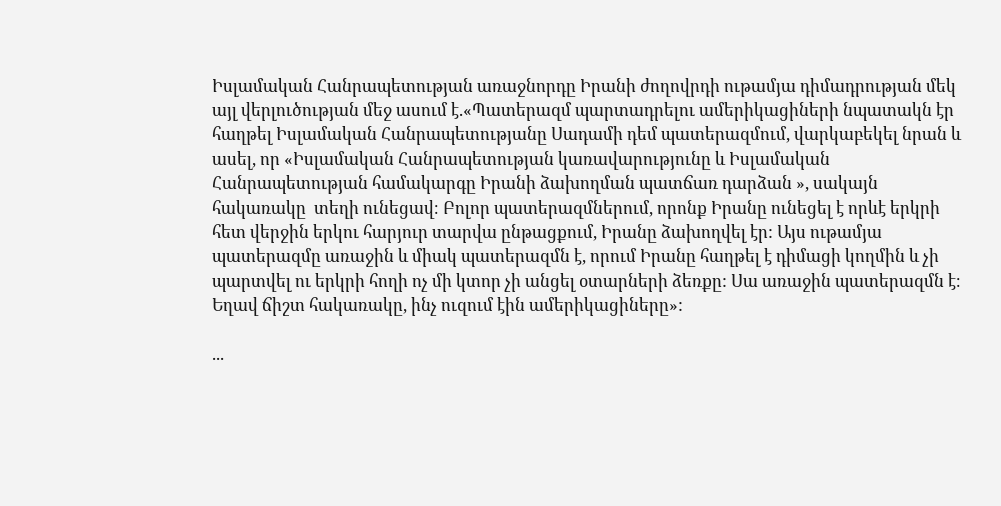Իսլամական Հանրապետության առաջնորդը Իրանի ժողովրդի ութամյա դիմադրության մեկ այլ վերլուծության մեջ ասում է.«Պատերազմ պարտադրելու ամերիկացիների նպատակն էր հաղթել Իսլամական Հանրապետությանը Սադամի դեմ պատերազմում, վարկաբեկել նրան և ասել, որ «Իսլամական Հանրապետության կառավարությունը և Իսլամական Հանրապետության համակարգը Իրանի ձախողման պատճառ դարձան », սակայն  հակառակը  տեղի ունեցավ։ Բոլոր պատերազմներում, որոնք Իրանը ունեցել է որևէ երկրի հետ վերջին երկու հարյուր տարվա ընթացքում, Իրանը ձախողվել էր: Այս ութամյա պատերազմը առաջին և միակ պատերազմն է, որում Իրանը հաղթել է դիմացի կողմին և չի պարտվել ու երկրի հողի ոչ մի կտոր չի անցել օտարների ձեռքը: Սա առաջին պատերազմն է։ Եղավ ճիշտ հակառակը, ինչ ուզում էին ամերիկացիները»:

...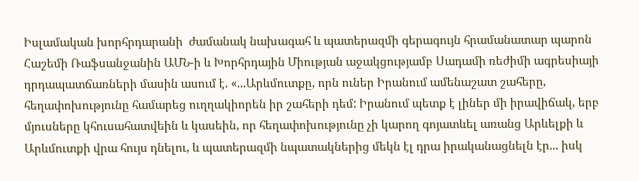Իսլամական խորհրդարանի  ժամանակ նախագահ և պատերազմի գերագույն հրամանատար պարոն Հաշեմի Ռաֆսանջանին ԱՄՆ-ի և Խորհրդային Միության աջակցությամբ Սադամի ռեժիմի ագրեսիայի դրդապատճառների մասին ասում է. «...Արևմուտքը, որն ուներ Իրանում ամենաշատ շահերը, հեղափոխությունը համարեց ուղղակիորեն իր շահերի դեմ: Իրանում պետք է լիներ մի իրավիճակ, երբ մյուսները կհուսահատվեին և կասեին, որ հեղափոխությունը չի կարող գոյատևել առանց Արևելքի և Արևմուտքի վրա հույս դնելու, և պատերազմի նպատակներից մեկն էլ դրա իրականացնելն էր... իսկ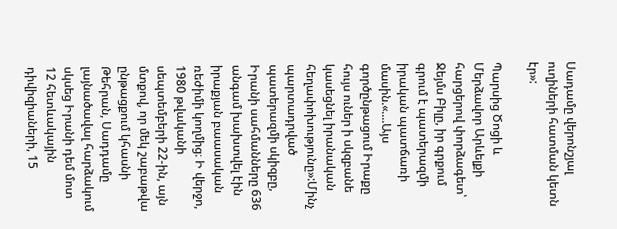Սադամը վերոնշյալ ուղիների հատման կետն էր»:

Պարսից Ծոցի և Մերձավոր Արևելքի հարցերով փորձագետ՝ Ջեյմս Բիլը, իր գրքում գրում է պատերազմի իրական պատճառի մասին.«....Այս գործընթացում Իրաքը հույս ուներ ի սկզբանե կասեցնել իրանական հեղափոխությունը»:Մինչ պարտադրված պատերազմի սկիզբը, Իրանի սահմանները 636 անգամ խախտվել էին իրաքյան բաասական ռեժիմի կողմից։ Ի վերջո, 1980 թվականի սեպտեմբերի 22-ին, այն մտքով, որ մեկ շաբաթվա ընթացքում կհասնի Թեհրան, Սադդամը լայնածավալ հարձակում սկսեց Իրանի դեմ մոտ 12 հետևակային դիվիզիաների, 15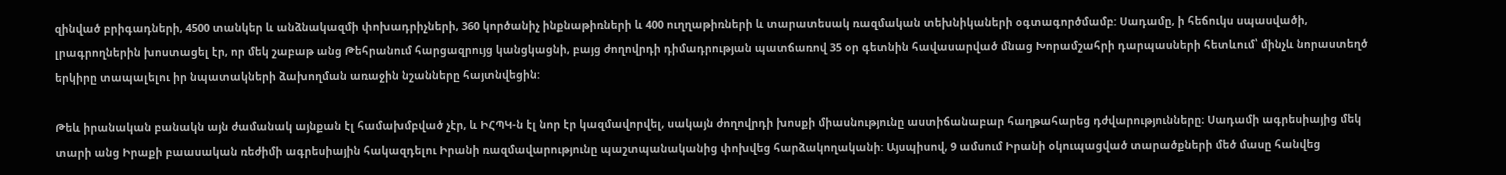զինված բրիգադների, 4500 տանկեր և անձնակազմի փոխադրիչների, 360 կործանիչ ինքնաթիռների և 400 ուղղաթիռների և տարատեսակ ռազմական տեխնիկաների օգտագործմամբ: Սադամը, ի հեճուկս սպասվածի, լրագրողներին խոստացել էր, որ մեկ շաբաթ անց Թեհրանում հարցազրույց կանցկացնի, բայց ժողովրդի դիմադրության պատճառով 35 օր գետնին հավասարված մնաց Խորամշահրի դարպասների հետևում՝ մինչև նորաստեղծ երկիրը տապալելու իր նպատակների ձախողման առաջին նշանները հայտնվեցին:

Թեև իրանական բանակն այն ժամանակ այնքան էլ համախմբված չէր, և ԻՀՊԿ-ն էլ նոր էր կազմավորվել, սակայն ժողովրդի խոսքի միասնությունը աստիճանաբար հաղթահարեց դժվարությունները։ Սադամի ագրեսիայից մեկ տարի անց Իրաքի բաասական ռեժիմի ագրեսիային հակազդելու Իրանի ռազմավարությունը պաշտպանականից փոխվեց հարձակողականի: Այսպիսով, 9 ամսում Իրանի օկուպացված տարածքների մեծ մասը հանվեց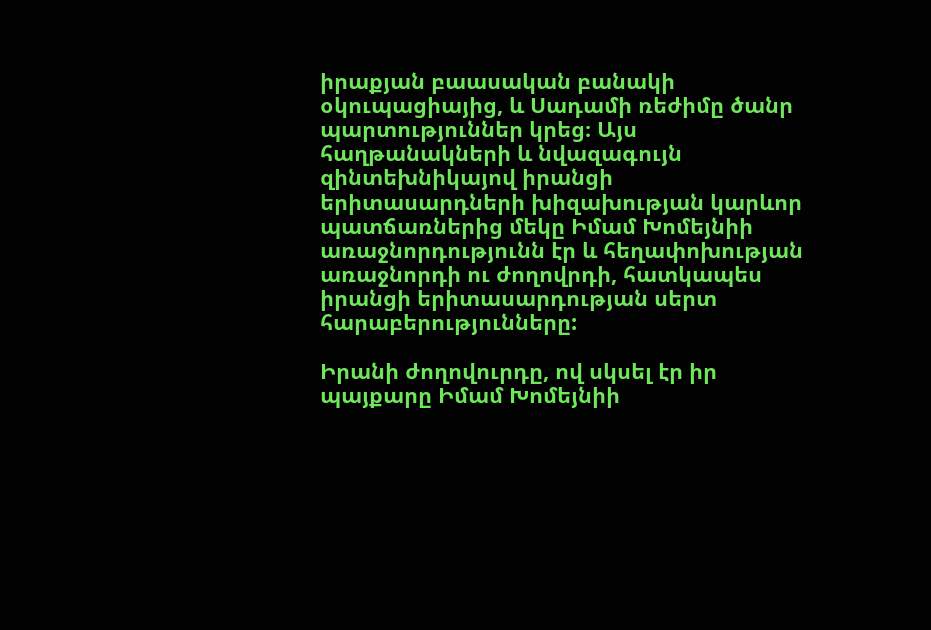իրաքյան բաասական բանակի օկուպացիայից, և Սադամի ռեժիմը ծանր պարտություններ կրեց։ Այս հաղթանակների և նվազագույն զինտեխնիկայով իրանցի երիտասարդների խիզախության կարևոր պատճառներից մեկը Իմամ Խոմեյնիի առաջնորդությունն էր և հեղափոխության առաջնորդի ու ժողովրդի, հատկապես իրանցի երիտասարդության սերտ հարաբերությունները:

Իրանի ժողովուրդը, ով սկսել էր իր պայքարը Իմամ Խոմեյնիի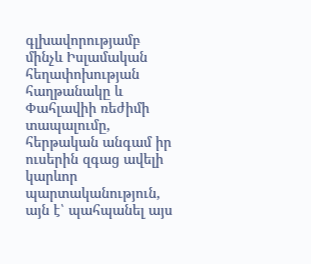գլխավորությամբ մինչև Իսլամական հեղափոխության հաղթանակը և Փահլավիի ռեժիմի տապալումը, հերթական անգամ իր ուսերին զգաց ավելի կարևոր պարտականություն, այն է՝ պահպանել այս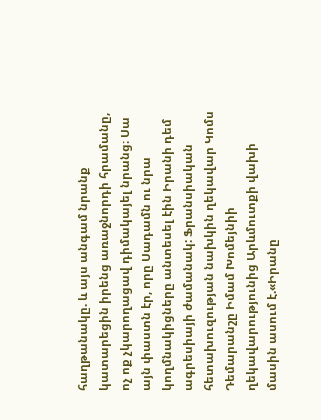հաղթանակը. և այս անգամ նրանք կատարեցին իրենց առաջնորդի հրամանը, ոչ ոք չկարողացավ դիմակայել նրանց։ Սա այն փաստն էր, որը Սադամն ու նրա կողմնակիցները անտեսել էին Իրանի դեմ ագրեսիայի ժամանակ: Ֆրանսիական հետախուզության նախկին ղեկավար Կոմս Դեմարանշը Իմամ Խոմեյնիի ղեկավարությունից Արևմուտքի վախի մասին ասում է.«Իրանը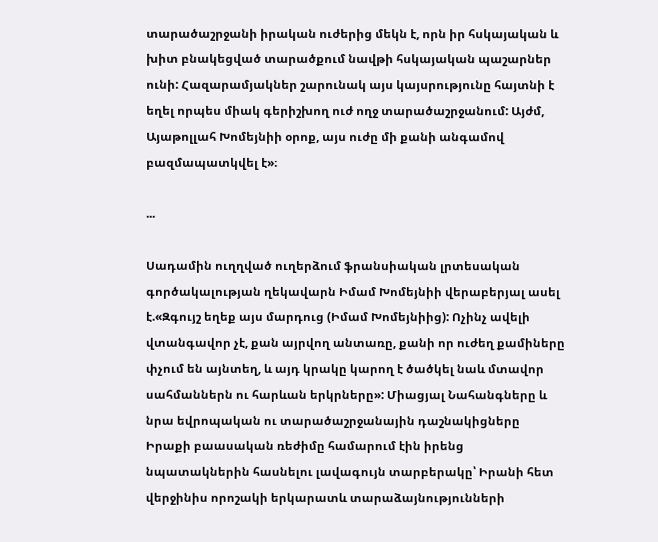տարածաշրջանի իրական ուժերից մեկն է, որն իր հսկայական և խիտ բնակեցված տարածքում նավթի հսկայական պաշարներ ունի: Հազարամյակներ շարունակ այս կայսրությունը հայտնի է եղել որպես միակ գերիշխող ուժ ողջ տարածաշրջանում: Այժմ, Այաթոլլահ Խոմեյնիի օրոք, այս ուժը մի քանի անգամով բազմապատկվել է»։

...

Սադամին ուղղված ուղերձում ֆրանսիական լրտեսական գործակալության ղեկավարն Իմամ Խոմեյնիի վերաբերյալ ասել է.«Զգույշ եղեք այս մարդուց (Իմամ Խոմեյնիից): Ոչինչ ավելի վտանգավոր չէ, քան այրվող անտառը, քանի որ ուժեղ քամիները փչում են այնտեղ, և այդ կրակը կարող է ծածկել նաև մտավոր սահմաններն ու հարևան երկրները»: Միացյալ Նահանգները և նրա եվրոպական ու տարածաշրջանային դաշնակիցները Իրաքի բաասական ռեժիմը համարում էին իրենց նպատակներին հասնելու լավագույն տարբերակը՝ Իրանի հետ վերջինիս որոշակի երկարատև տարաձայնությունների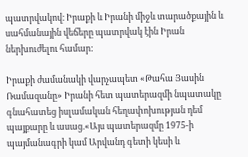պատրվակով։ Իրաքի և Իրանի միջև տարածքային և սահմանային վեճերը պատրվակ էին Իրան ներխուժելու համար:

Իրաքի ժամանակի վարչապետ «Թահա Յասին Ռամազանը» Իրանի հետ պատերազմի նպատակը գնահատեց իսլամական հեղափոխության դեմ պայքարը և ասաց.«Այս պատերազմը 1975-ի պայմանագրի կամ Արվանդ գետի կեսի և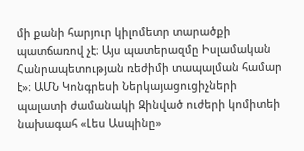մի քանի հարյուր կիլոմետր տարածքի պատճառով չէ։ Այս պատերազմը Իսլամական Հանրապետության ռեժիմի տապալման համար է»։ ԱՄՆ Կոնգրեսի Ներկայացուցիչների պալատի ժամանակի Զինված ուժերի կոմիտեի նախագահ «Լես Ասպինը»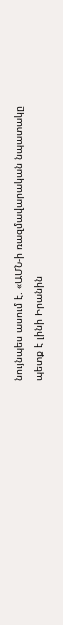նույնպես ասում է. «ԱՄՆ-ի ռազմավարական նպատակը պետք է լինի Իրանին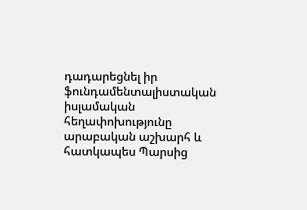դադարեցնել իր ֆունդամենտալիստական իսլամական հեղափոխությունը արաբական աշխարհ և հատկապես Պարսից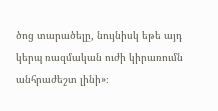ծոց տարածելը, նույնիսկ եթե այդ կերպ ռազմական ուժի կիրառումն անհրաժեշտ լինի»։